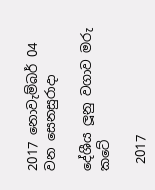2017 නොවැම්බර් 04 වන සෙනසුරාදා

දේශීය ලූනු වගාව මරු කටේ

 2017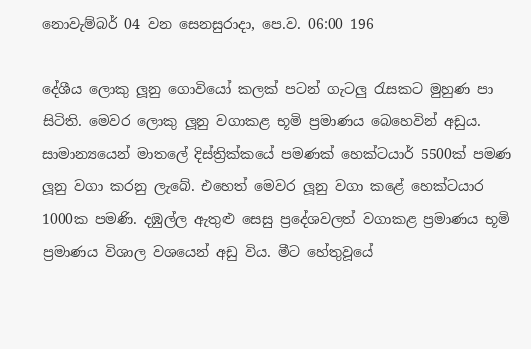නොවැම්බර් 04 වන සෙනසුරාදා, පෙ.ව. 06:00 196

දේශීය ලොකු ලූනු ගොවියෝ කලක් පටන් ගැටලු රැසකට මුහුණ පා සිටිති. මෙවර ලොකු ලූනු වගාකළ භූමි ප්‍රමාණය බෙහෙවින් අඩුය. සාමාන්‍යයෙන් මාතලේ දිස්ත්‍රික්කයේ පමණක් හෙක්ටයාර් 5500ක් පමණ ලූනු වගා කරනු ලැබේ. එහෙත් මෙවර ලූනු වගා කළේ හෙක්ටයාර 1000ක පමණි. දඹුල්ල ඇතුළු සෙසු ප්‍රදේශවලත් වගාකළ ප්‍රමාණය භූමි ප්‍රමාණය විශාල වශයෙන් අඩු විය. මීට හේතුවූයේ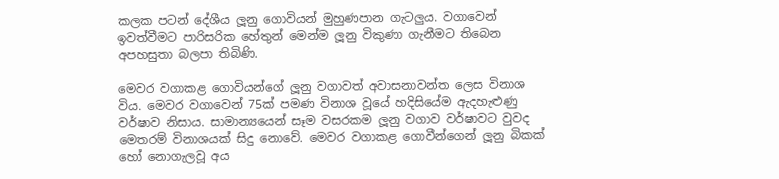කලක පටන් දේශීය ලූනු ගොවියන් මුහුණපාන ගැටලුය. වගාවෙන් ඉවත්වීමට පාරිසරික හේතුන් මෙන්ම ලූනු විකුණා ගැනීමට තිබෙන අපහසුතා බලපා තිබිණි.

මෙවර වගාකළ ගොවියන්ගේ ලූනු වගාවත් අවාසනාවන්ත ලෙස විනාශ විය. මෙවර වගාවෙන් 75ක් පමණ විනාශ වූයේ හදිසියේම ඇදහැළුණු වර්ෂාව නිසාය. සාමාන්‍යයෙන් සෑම වසරකම ලූනු වගාව වර්ෂාවට වුවද මෙතරම් විනාශයක් සිදු නොවේ. මෙවර වගාකළ ගොවීන්ගෙන් ලූනු බිකක් හෝ නොගැලවූ අය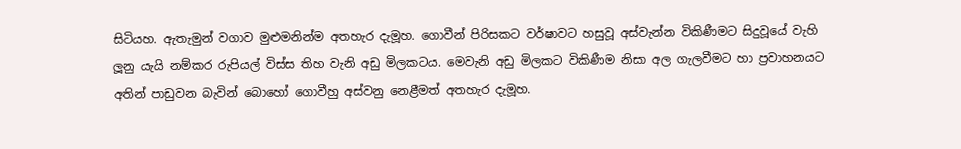සිටියහ. ඇතැමුන් වගාව මුළුමනින්ම අතහැර දැමූහ. ගොවීන් පිරිසකට වර්ෂාවට හසුවූ අස්වැන්න විකිණීමට සිදුවූයේ වැහි ලූනු යැයි නම්කර රුපියල් විස්ස තිහ වැනි අඩු මිලකටය. මෙවැනි අඩු මිලකට විකිණීම නිසා අල ගැලවීමට හා ප්‍රවාහනයට අතින් පාඩුවන බැවින් බොහෝ ගොවීහු අස්වනු නෙළීමත් අතහැර දැමූහ.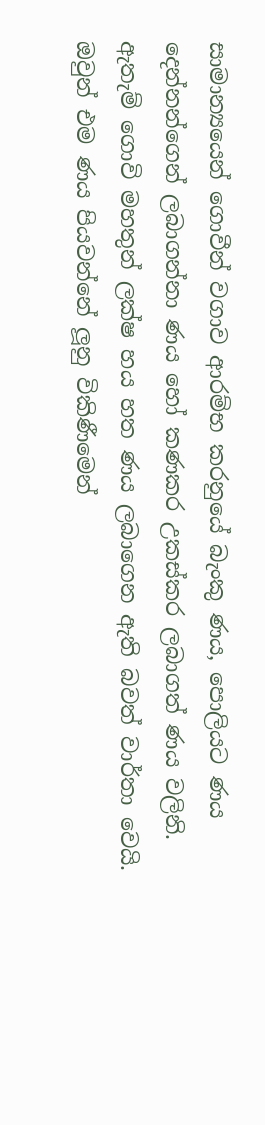සාමාන්‍යයෙන් ගොවීන් වගාව ආරම්භ කරනුයේ බැංකු ණය, පොලියට ණය දෙන්නන්ගෙන් ලබාගන්නා ණය හෝ කණකර උකස්කර ලබාගත් ණය වලිනි. ඇතැම් ගොවි මහතුන් ලක්ෂ හය හත ණය ලබාගෙන ඇති බවත් වාර්තා වෙයි. ඔවුන් එම ණය පියවන්නේ ලූනු විකිණීමෙන්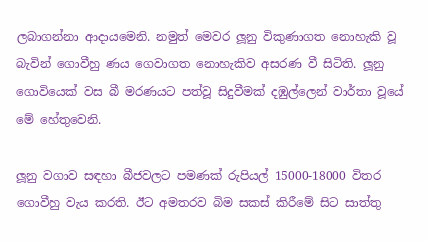ලබාගන්නා ආදායමෙනි. නමුත් මෙවර ලූනු විකුණාගත නොහැකි වූ බැවින් ගොවීහු ණය ගෙවාගත නොහැකිව අසරණ වී සිටිති. ලූනු ගොවියෙක් වස බී මරණයට පත්වූ සිදුවීමක් දඹුල්ලෙන් වාර්තා වූයේ මේ හේතුවෙනි.

ලූනු වගාව සඳහා බීජවලට පමණක් රුපියල් 15000-18000 විතර ගොවීහු වැය කරති. ඊට අමතරව බිම සකස් කිරීමේ සිට සාත්තු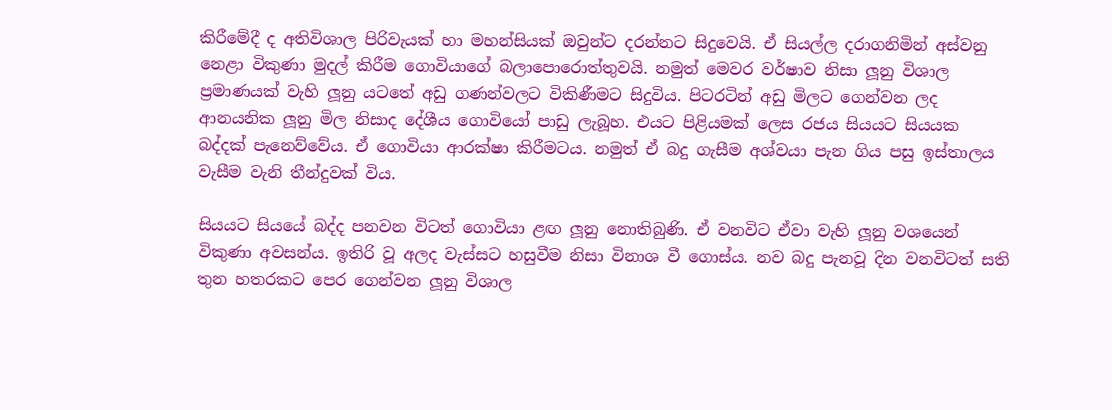කිරීමේදී ද අතිවිශාල පිරිවැයක් හා මහන්සියක් ඔවුන්ට දරන්නට සිදුවෙයි. ඒ සියල්ල දරාගනිමින් අස්වනු නෙළා විකුණා මුදල් කිරීම ගොවියාගේ බලාපොරොත්තුවයි. නමුත් මෙවර වර්ෂාව නිසා ලූනු විශාල ප්‍රමාණයක් වැහි ලූනු යටතේ අඩු ගණන්වලට විකිණීමට සිදුවිය. පිටරටින් අඩු මිලට ගෙන්වන ලද ආනයනික ලූනු මිල නිසාද දේශීය ගොවියෝ පාඩු ලැබූහ. එයට පිළියමක් ලෙස රජය සියයට සියයක බද්දක් පැනෙව්වේය. ඒ ගොවියා ආරක්ෂා කිරීමටය. නමුත් ඒ බදු ගැසීම අශ්වයා පැන ගිය පසු ඉස්තාලය වැසීම වැනි තීන්දුවක් විය.

සියයට සියයේ බද්ද පනවන විටත් ගොවියා ළඟ ලූනු නොතිබුණි. ඒ වනවිට ඒවා වැහි ලූනු වශයෙන් විකුණා අවසන්ය. ඉතිරි වූ අලද වැස්සට හසුවීම නිසා විනාශ වී ගොස්ය. නව බදු පැනවූ දින වනවිටත් සති තුන හතරකට පෙර ගෙන්වන ලූනු විශාල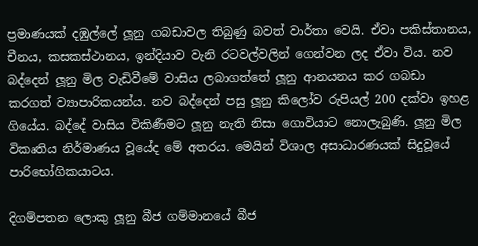ප්‍රමාණයක් දඹුල්ලේ ලූනු ගබඩාවල තිබුණු බවත් වාර්තා වෙයි. ඒවා පකිස්තානය, චීනය, කසකස්ථානය, ඉන්දියාව වැනි රටවල්වලින් ගෙන්වන ලද ඒවා විය. නව බද්දෙන් ලූනු මිල වැඩිවීමේ වාසිය ලබාගත්තේ ලූනු ආනයනය කර ගබඩා කරගත් ව්‍යාපාරිකයන්ය. නව බද්දෙන් පසු ලූනු කිලෝව රුපියල් 200 දක්වා ඉහළ ගියේය. බද්දේ වාසිය විකිණීමට ලූනු නැති නිසා ගොවියාට නොලැබුණි. ලූනු මිල විකෘතිය නිර්මාණය වූයේද මේ අතරය. මෙයින් විශාල අසාධාරණයක් සිදුවූයේ පාරිභෝගිකයාටය.

දිගම්පතන ලොකු ලූනු බීජ ගම්මානයේ බීජ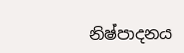නිෂ්පාදනය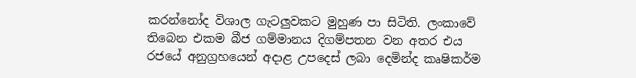කරන්නෝද විශාල ගැටලුවකට මුහුණ පා සිටිති. ලංකාවේ තිබෙන එකම බීජ ගම්මානය දිගම්පතන වන අතර එය රජයේ අනුග්‍රහයෙන් අදාළ උපදෙස් ලබා දෙමින්ද කෘෂිකර්ම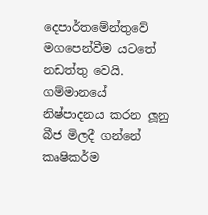දෙපාර්තමේන්තුවේ මගපෙන්වීම යටතේ නඩත්තු වෙයි. ගම්මානයේ නිෂ්පාදනය කරන ලූනු බීජ මිලදී ගන්නේ කෘෂිකර්ම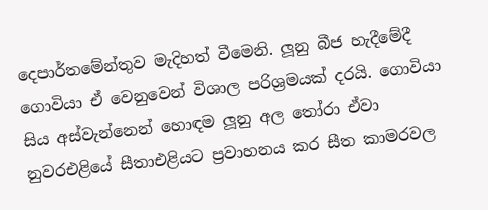දෙපාර්තමේන්තුව මැදිහත් වීමෙනි. ලූනු බීජ හැදීමේදී ගොවියා ඒ වෙනුවෙන් විශාල පරිශ්‍රමයක් දරයි. ගොවියා සිය අස්වැන්නෙන් හොඳම ලූනු අල තෝරා ඒවා නුවරඑළියේ සීතාඑළියට ප්‍රවාහනය කර සීත කාමරවල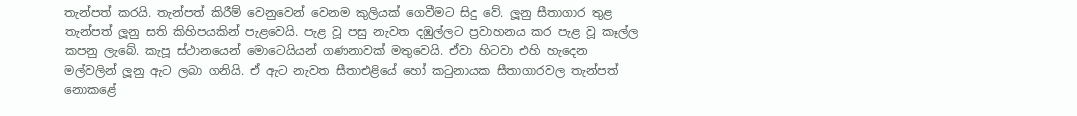තැන්පත් කරයි. තැන්පත් කිරීම් වෙනුවෙන් වෙනම කුලියක් ගෙවීමට සිදු වේ. ලූනු සීතාගාර තුළ තැන්පත් ලූනු සති කිහිපයකින් පැළවෙයි. පැළ වූ පසු නැවත දඹුල්ලට ප්‍රවාහනය කර පැළ වූ කෑල්ල කපනු ලැබේ. කැපූ ස්ථානයෙන් මොටෙයියන් ගණනාවක් මතුවෙයි. ඒවා හිටවා එහි හැදෙන මල්වලින් ලූනු ඇට ලබා ගනියි. ඒ ඇට නැවත සීතාඑළියේ හෝ කටුනායක සීතාගාරවල තැන්පත් නොකළේ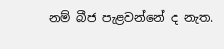නම් බීජ පැළවන්නේ ද නැත.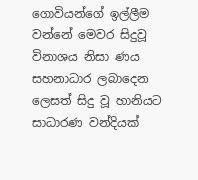ගොවියන්ගේ ඉල්ලීම වන්නේ මෙවර සිදුවූ විනාශය නිසා ණය සහනාධාර ලබාදෙන ලෙසත් සිදු වූ හානියට සාධාරණ වන්දියක්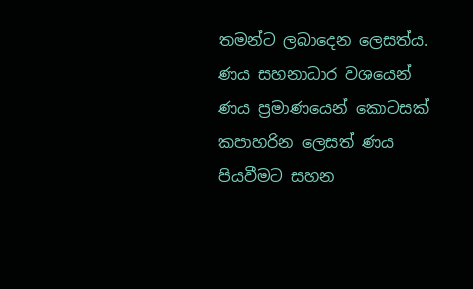තමන්ට ලබාදෙන ලෙසත්ය. ණය සහනාධාර වශයෙන් ණය ප්‍රමාණයෙන් කොටසක් කපාහරින ලෙසත් ණය පියවීමට සහන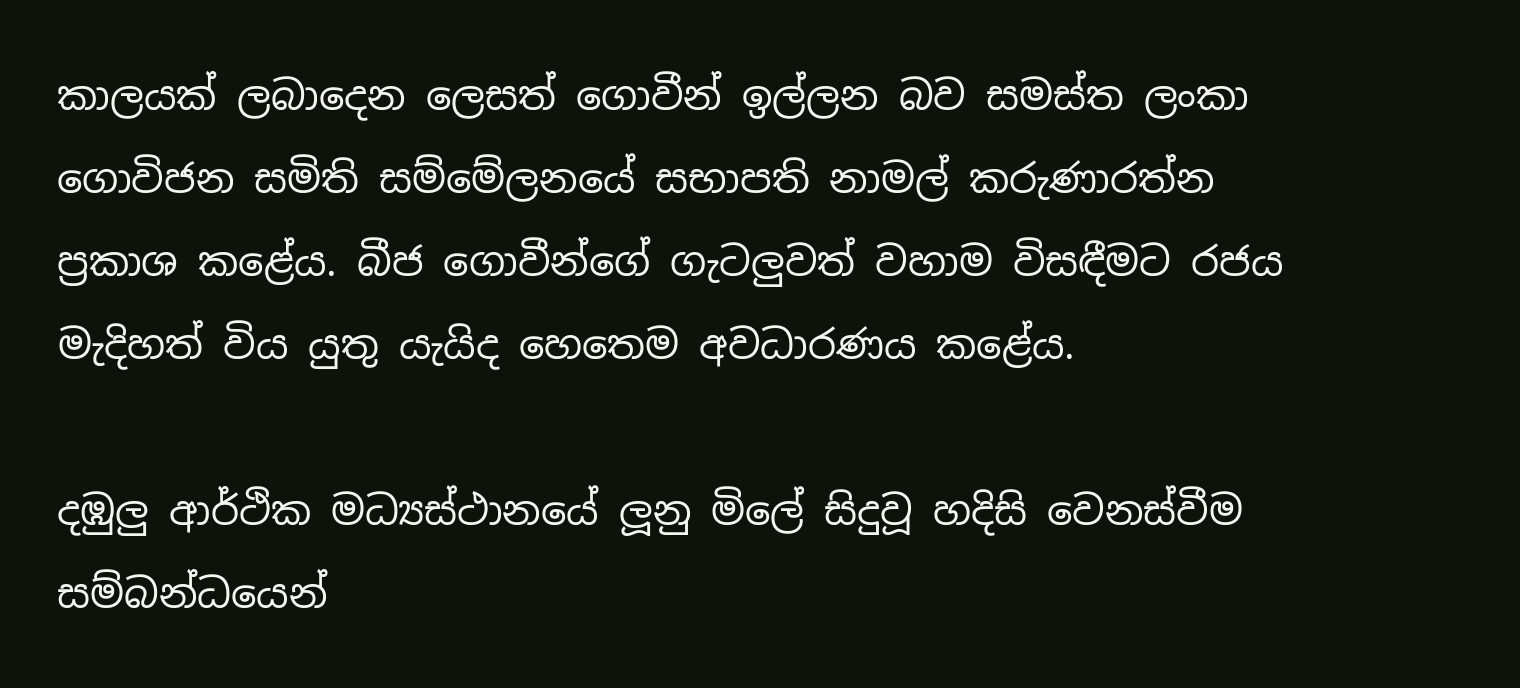කාලයක් ලබාදෙන ලෙසත් ගොවීන් ඉල්ලන බව සමස්ත ලංකා ගොවිජන සමිති සම්මේලනයේ සභාපති නාමල් කරුණාරත්න ප්‍රකාශ කළේය. බීජ ගොවීන්ගේ ගැටලුවත් වහාම විසඳීමට රජය මැදිහත් විය යුතු යැයිද හෙතෙම අවධාරණය කළේය.

දඹුලු ආර්ථික මධ්‍යස්ථානයේ ලූනු මිලේ සිදුවූ හදිසි වෙනස්වීම සම්බන්ධයෙන්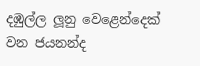දඹුල්ල ලූනු වෙළෙන්දෙක් වන ජයනන්ද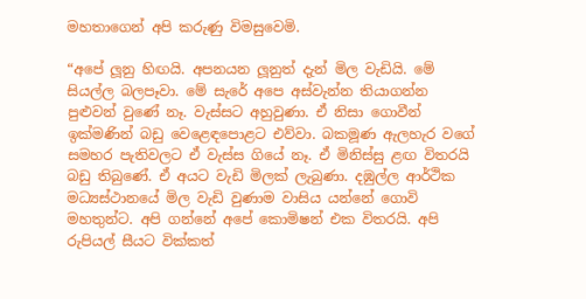මහතාගෙන් අපි කරුණු විමසුවෙමි.

“අපේ ලූනු හිඟයි. අපනයන ලූනුත් දැන් මිල වැඩියි. මේ සියල්ල බලපෑවා. මේ සැරේ අපෙ අස්වැන්න තියාගන්න පුළුවන් වුණේ නෑ. වැස්සට අහුවුණා. ඒ නිසා ගොවීන් ඉක්මණින් බඩු වෙළෙඳපොළට එව්වා. බකමූණ ඇලහැර වගේ සමහර පැතිවලට ඒ වැස්ස ගියේ නෑ. ඒ මිනිස්සු ළඟ විතරයි බඩු තිබුණේ. ඒ අයට වැඩි මිලක් ලැබුණා. දඹුල්ල ආර්ථික මධ්‍යස්ථානයේ මිල වැඩි වුණාම වාසිය යන්නේ ගොවි මහතුන්ට. අපි ගන්නේ අපේ කොමිෂන් එක විතරයි. අපි රුපියල් සීයට වික්කත්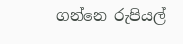ගන්නෙ රුපියල්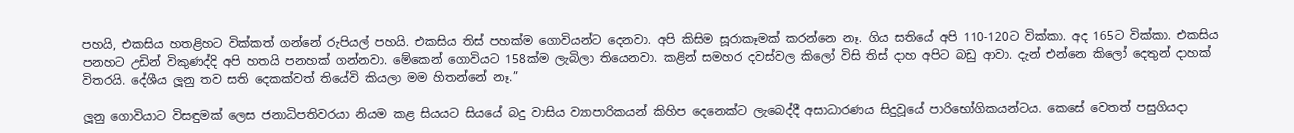පහයි, එකසිය හතළිහට වික්කත් ගන්නේ රුපියල් පහයි. එකසිය තිස් පහක්ම ගොවියන්ට දෙනවා. අපි කිසිම සූරාකෑමක් කරන්නෙ නෑ. ගිය සතියේ අපි 110-120ට වික්කා. අද 165ට වික්කා. එකසිය පනහට උඩින් විකුණද්දි අපි හතයි පනහක් ගන්නවා. මේකෙන් ගොවියට 158ක්ම ලැබිලා තියෙනවා. කළින් සමහර දවස්වල කිලෝ විසි තිස් දාහ අපිට බඩු ආවා. දැන් එන්නෙ කිලෝ දෙතුන් දාහක් විතරයි. දේශීය ලූනු තව සති දෙකක්වත් තියේවි කියලා මම හිතන්නේ නෑ.”

ලූනු ගොවියාට විසඳුමක් ලෙස ජනාධිපතිවරයා නියම කළ සියයට සියයේ බදු වාසිය ව්‍යාපාරිකයන් කිහිප දෙනෙක්ට ලැබෙද්දී අසාධාරණය සිදුවූයේ පාරිභෝගිකයන්ටය. කෙසේ වෙතත් පසුගියදා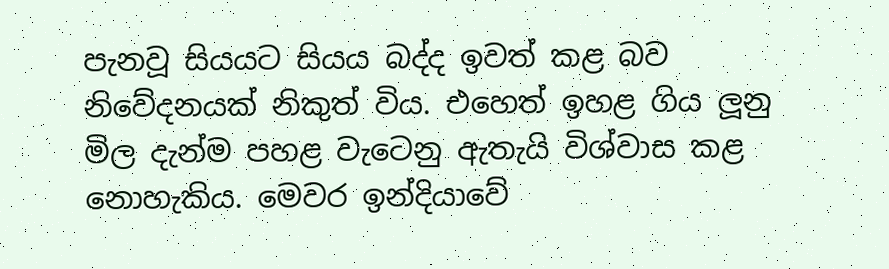පැනවූ සියයට සියය බද්ද ඉවත් කළ බව නිවේදනයක් නිකුත් විය. එහෙත් ඉහළ ගිය ලූනු මිල දැන්ම පහළ වැටෙනු ඇතැයි විශ්වාස කළ නොහැකිය. මෙවර ඉන්දියාවේ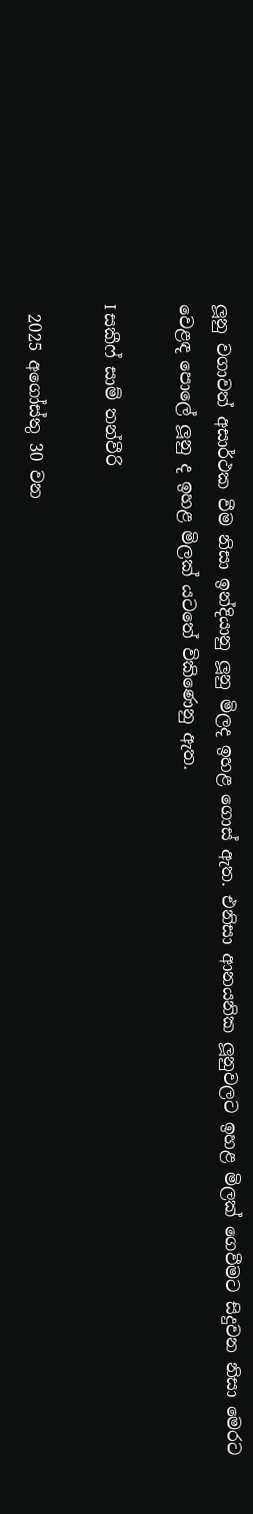ලූනු වගාවත් අසාර්ථක වීම නිසා ඉන්දියානු ලූනු මිලද ඉහළ ගොස් ඇත. එනිසා ආනයනික ලූනුවලට ඉහළ මිලක් ගෙවීමට සිදුවන නිසා මෙරට වෙළඳ පොලේ ලූනු ද ඉහළ මිලක් යටතේ විකිණෙනු ඇත.

I සකීෆ් සාම් තන්වීරි

 2025 අගෝස්තු 30 වන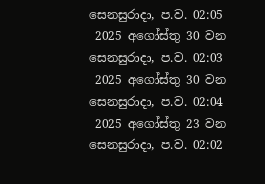සෙනසුරාදා, ප.ව. 02:05
 2025 අගෝස්තු 30 වන සෙනසුරාදා, ප.ව. 02:03
 2025 අගෝස්තු 30 වන සෙනසුරාදා, ප.ව. 02:04
 2025 අගෝස්තු 23 වන සෙනසුරාදා, ප.ව. 02:02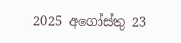2025 අගෝස්තු 23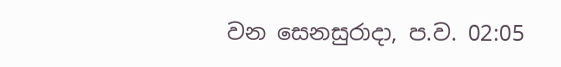වන සෙනසුරාදා, ප.ව. 02:05